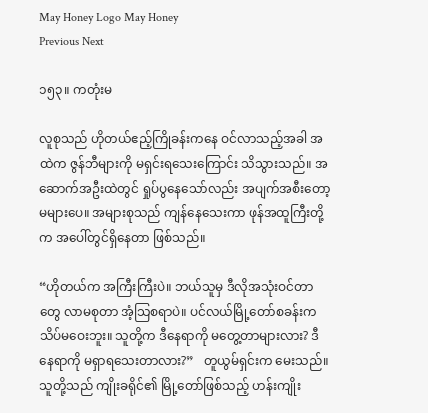May Honey Logo May Honey
Previous Next

၁၅၃။ ကတုံးမ

လူစုသည် ဟိုတယ်ဧည့်ကြိုခန်းကနေ ဝင်လာသည့်အခါ အထဲက ဇွန်ဘီများကို မရှင်းရသေးကြောင်း သိသွားသည်။ အဆောက်အဦးထဲတွင် ရှုပ်ပွနေသော်လည်း အပျက်အစီးတော့ မများပေ။ အများစုသည် ကျန်နေသေးကာ ဖုန်အထူကြီးတို့က အပေါ်တွင်ရှိနေတာ ဖြစ်သည်။

“ဟိုတယ်က အကြီးကြီးပဲ။ ဘယ်သူမှ ဒီလိုအသုံးဝင်တာတွေ လာမစုတာ အံ့သြစရာပဲ။ ပင်လယ်မြို့တော်စခန်းက သိပ်မဝေးဘူး။ သူတို့က ဒီနေရာကို မတွေ့တာများလား? ဒီနေရာကို မရှာရသေးတာလား?”   တူယွမ်ရှင်းက မေးသည်။ သူတို့သည် ကျိုးခရိုင်၏ မြို့တော်ဖြစ်သည့် ဟန်းကျိုး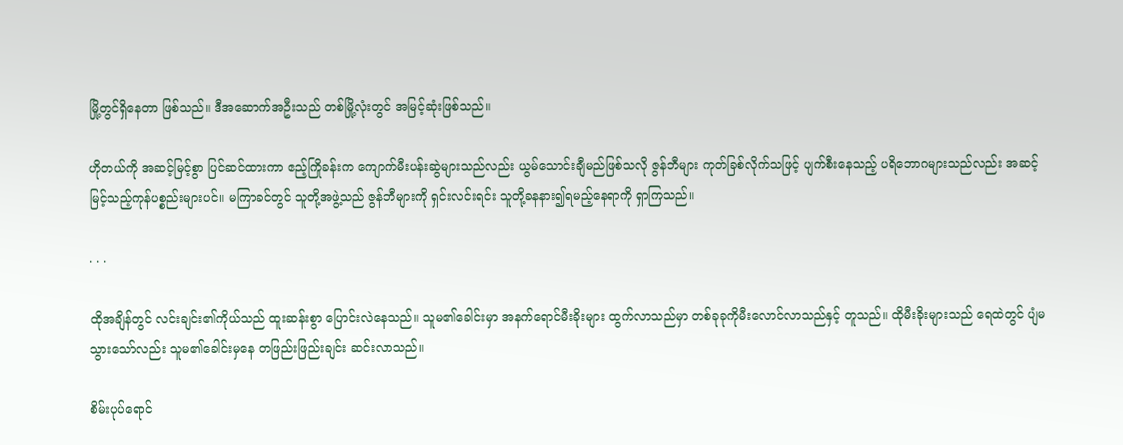မြို့တွင်ရှိနေတာ ဖြစ်သည်။ ဒီအဆောက်အဦးသည် တစ်မြို့လုံးတွင် အမြင့်ဆုံးဖြစ်သည်။

ဟိုတယ်ကို အဆင့်မြင့်စွာ ပြင်ဆင်ထားကာ ဧည့်ကြိုခန်းက ကျောက်မီးပန်းဆွဲများသည်လည်း ယွမ်သောင်းချီမည်ဖြစ်သလို ဇွန်ဘီများ ကုတ်ခြစ်လိုက်သဖြင့် ပျက်စီးနေသည့် ပရိဘောဂများသည်လည်း အဆင့်မြင့်သည့်ကုန်ပစ္စည်းများပင်။ မကြာခင်တွင် သူတို့အဖွဲ့သည် ဇွန်ဘီများကို ရှင်းလင်းရင်း သူတို့ခနနား၍ရမည့်နေရာကို ရှာကြသည်။

. . .

ထိုအချိန်တွင် လင်းချင်း၏ကိုယ်သည် ထူးဆန်းစွာ ပြောင်းလဲနေသည်။ သူမ၏ခေါင်းမှာ အနက်ရောင်မီးခိုးများ ထွက်လာသည်မှာ တစ်ခုခုကိုမီးလောင်လာသည်နှင့် တူသည်။ ထိုမီးခိုးများသည် ရေထဲတွင် ပျံမသွားသော်လည်း သူမ၏ခေါင်းမှနေ တဖြည်းဖြည်းချင်း ဆင်းလာသည်။

စိမ်းပုပ်ရောင်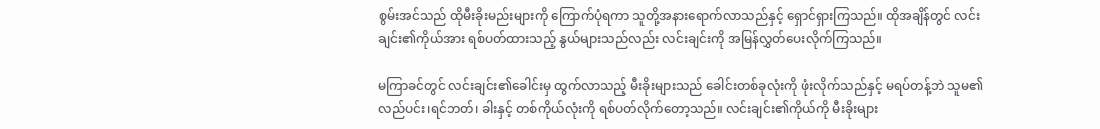စွမ်းအင်သည် ထိုမီးခိုးမည်းများကို ကြောက်ပုံရကာ သူတို့အနားရောက်လာသည်နှင့် ရှောင်ရှားကြသည်။ ထိုအချိန်တွင် လင်းချင်း၏ကိုယ်အား ရစ်ပတ်ထားသည့် နွယ်များသည်လည်း လင်းချင်းကို အမြန်လွှတ်ပေးလိုက်ကြသည်။

မကြာခင်တွင် လင်းချင်း၏ခေါင်းမှ ထွက်လာသည့် မီးခိုးများသည် ခေါင်းတစ်ခုလုံးကို ဖုံးလိုက်သည်နှင့် မရပ်တန့်ဘဲ သူမ၏လည်ပင်း၊ရင်ဘတ်၊ ခါးနှင့် တစ်ကိုယ်လုံးကို ရစ်ပတ်လိုက်တော့သည်။ လင်းချင်း၏ကိုယ်ကို မီးခိုးများ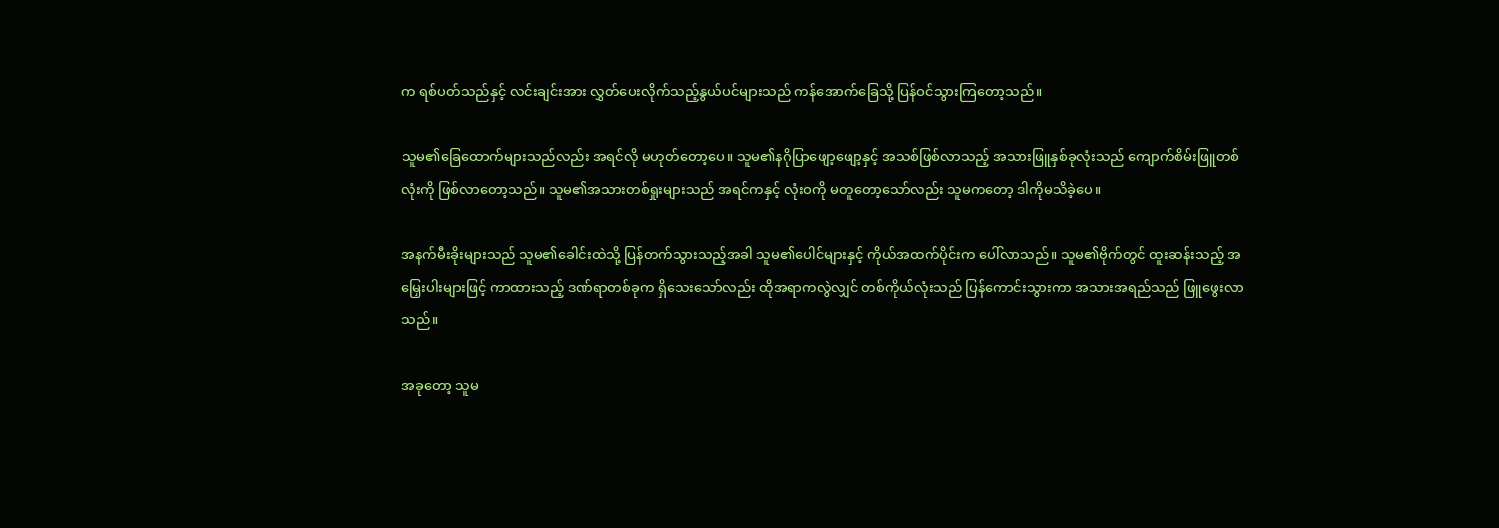က ရစ်ပတ်သည်နှင့် လင်းချင်းအား လွှတ်ပေးလိုက်သည့်နွယ်ပင်များသည် ကန်အောက်ခြေသို့ ပြန်ဝင်သွားကြတော့သည်။

သူမ၏ခြေထောက်များသည်လည်း အရင်လို မဟုတ်တော့ပေ။ သူမ၏နဂိုပြာဖျော့ဖျော့နှင့် အသစ်ဖြစ်လာသည့် အသားဖြူနှစ်ခုလုံးသည် ကျောက်စိမ်းဖြူတစ်လုံးကို ဖြစ်လာတော့သည်။ သူမ၏အသားတစ်ရှုးများသည် အရင်ကနှင့် လုံးဝကို မတူတော့သော်လည်း သူမကတော့ ဒါကိုမသိခဲ့ပေ။

အနက်မီးခိုးများသည် သူမ၏ခေါင်းထဲသို့ ပြန်တက်သွားသည့်အခါ သူမ၏ပေါင်များနှင့် ကိုယ်အထက်ပိုင်းက ပေါ်လာသည်။ သူမ၏ဗိုက်တွင် ထူးဆန်းသည့် အမြှေးပါးများဖြင့် ကာထားသည့် ဒဏ်ရာတစ်ခုက ရှိသေးသော်လည်း ထိုအရာကလွဲလျှင် တစ်ကိုယ်လုံးသည် ပြန်ကောင်းသွားကာ အသားအရည်သည် ဖြူဖွေးလာသည်။

အခုတော့ သူမ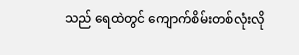သည် ရေထဲတွင် ကျောက်စိမ်းတစ်လုံးလို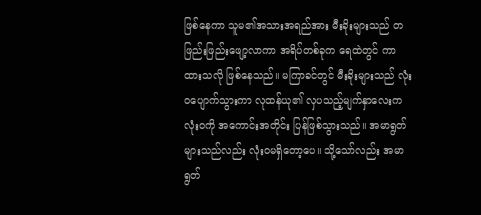ဖြစ်နေကာ သူမ၏အသားအရည်အား မီးခိုးများသည် တဖြည်းဖြည်းဖျော့လာကာ အရိပ်တစ်ခုက ရေထဲတွင် ကာထားသလို ဖြစ်နေသည်။ မကြာခင်တွင် မီးခိုးများသည် လုံးဝပျောက်သွားကာ လုထန်ယု၏ လှပသည့်မျက်နှာလေးက လုံးဝကို အကောင်းအတိုင်း ပြန်ဖြစ်သွားသည်။ အမာရွတ်များသည်လည်း လုံးဝမရှိတော့ပေ။ သို့သော်လည်း အမာရွတ်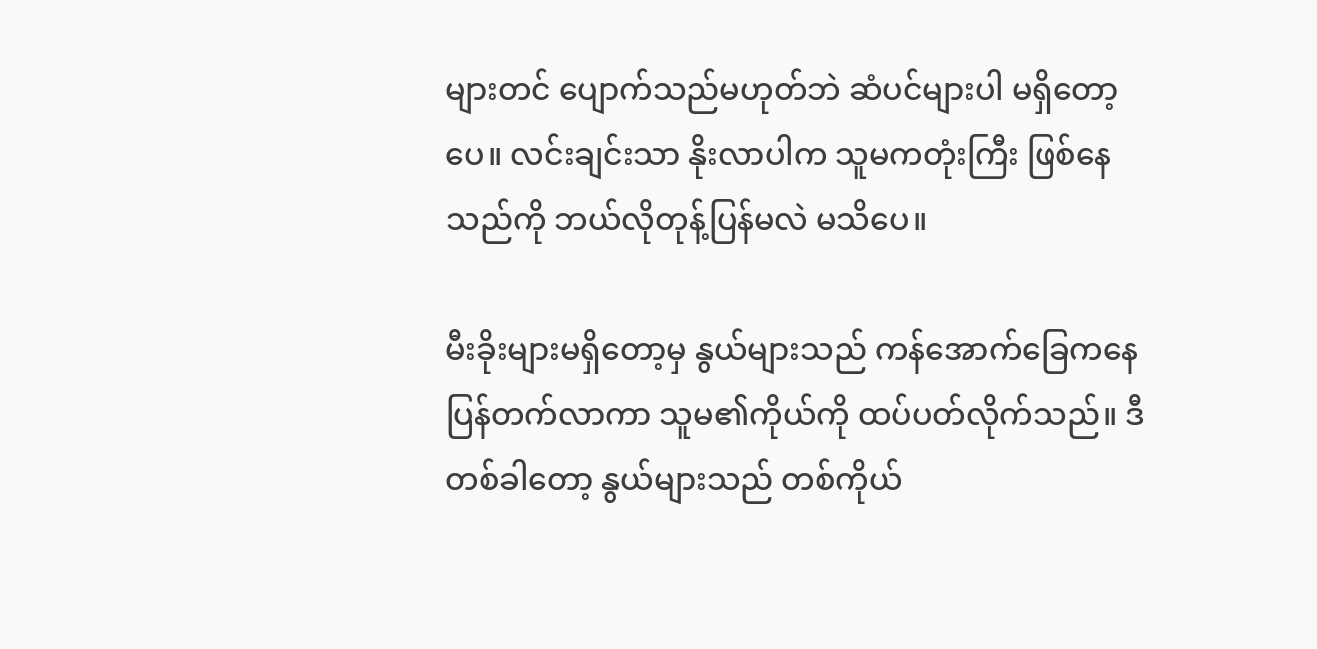များတင် ပျောက်သည်မဟုတ်ဘဲ ဆံပင်များပါ မရှိတော့ပေ။ လင်းချင်းသာ နိုးလာပါက သူမကတုံးကြီး ဖြစ်နေသည်ကို ဘယ်လိုတုန့်ပြန်မလဲ မသိပေ။

မီးခိုးများမရှိတော့မှ နွယ်များသည် ကန်အောက်ခြေကနေ ပြန်တက်လာကာ သူမ၏ကိုယ်ကို ထပ်ပတ်လိုက်သည်။ ဒီတစ်ခါတော့ နွယ်များသည် တစ်ကိုယ်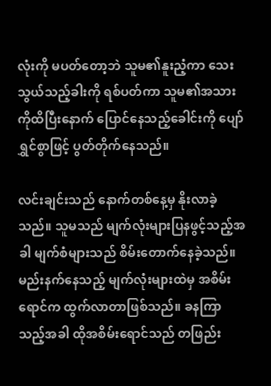လုံးကို မပတ်တော့ဘဲ သူမ၏နူးညံ့ကာ သေးသွယ်သည့်ခါးကို ရစ်ပတ်ကာ သူမ၏အသားကိုထိပြီးနောက် ပြောင်နေသည့်ခေါင်းကို ပျော်ရွှင်စွာဖြင့် ပွတ်တိုက်နေသည်။

လင်းချင်းသည် နောက်တစ်နေ့မှ နိုးလာခဲ့သည်။ သူမသည် မျက်လုံးများပြနဖွင့်သည့်အခါ မျက်စံများသည် စိမ်းတောက်နေခဲ့သည်။ မည်းနက်နေသည့် မျက်လုံးများထဲမှ အစိမ်းရောင်က ထွက်လာတာဖြစ်သည်။ ခနကြာသည့်အခါ ထိုအစိမ်းရောင်သည် တဖြည်း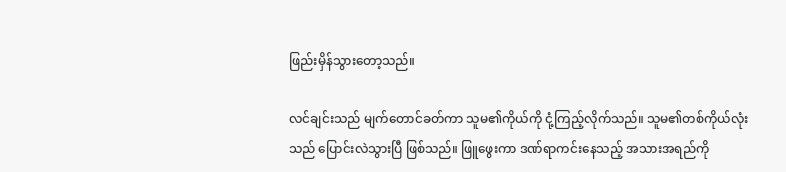ဖြည်းမှိန်သွားတော့သည်။

လင်ချင်းသည် မျက်တောင်ခတ်ကာ သူမ၏ကိုယ်ကို ငုံ့ကြည့်လိုက်သည်။ သူမ၏တစ်ကိုယ်လုံးသည် ပြောင်းလဲသွားပြီ ဖြစ်သည်။ ဖြူဖွေးကာ ဒဏ်ရာကင်းနေသည့် အသားအရည်ကို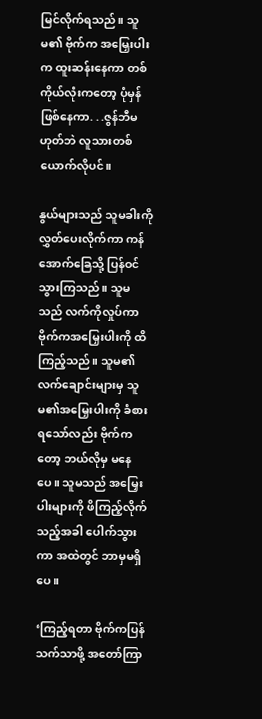မြင်လိုက်ရသည်။ သူမ၏ ဗိုက်က အမြှေးပါးက ထူးဆန်းနေကာ တစ်ကိုယ်လုံးကတော့ ပုံမှန်ဖြစ်နေကာ. . .ဇွန်ဘီမဟုတ်ဘဲ လူသားတစ်ယောက်လိုပင်။

နွယ်များသည် သူမခါးကိုလွှတ်ပေးလိုက်ကာ ကန်အောက်ခြေသို့ ပြန်ဝင်သွားကြသည်။ သူမသည် လက်ကိုလှုပ်ကာ ဗိုက်ကအမြှေးပါးကို ထိကြည့်သည်။ သူမ၏လက်ချောင်းများမှ သူမ၏အမြှေးပါးကို ခံစားရသော်လည်း ဗိုက်ကတော့ ဘယ်လိုမှ မနေပေ။ သူမသည် အမြှေးပါးများကို ဖိကြည့်လိုက်သည့်အခါ ပေါက်သွားကာ အထဲတွင် ဘာမှမရှိပေ။

‘ကြည့်ရတာ ဗိုက်ကပြန်သက်သာဖို့ အတော်ကြာ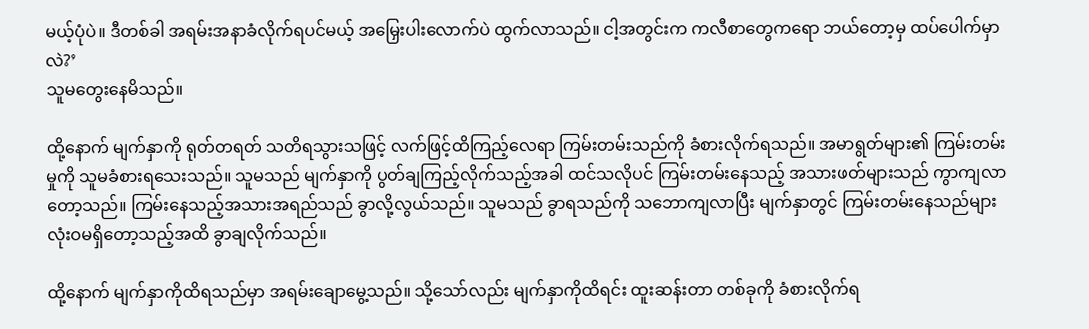မယ့်ပုံပဲ။ ဒီတစ်ခါ အရမ်းအနာခံလိုက်ရပင်မယ့် အမြှေးပါးလောက်ပဲ ထွက်လာသည်။ ငါ့အတွင်းက ကလီစာတွေကရော ဘယ်တော့မှ ထပ်ပေါက်မှာလဲ?’
သူမတွေးနေမိသည်။

ထို့နောက် မျက်နှာကို ရုတ်တရတ် သတိရသွားသဖြင့် လက်ဖြင့်ထိကြည့်လေရာ ကြမ်းတမ်းသည်ကို ခံစားလိုက်ရသည်။ အမာရွတ်များ၏ ကြမ်းတမ်းမှုကို သူမခံစားရသေးသည်။ သူမသည် မျက်နှာကို ပွတ်ချကြည့်လိုက်သည့်အခါ ထင်သလိုပင် ကြမ်းတမ်းနေသည့် အသားဖတ်များသည် ကွာကျလာတော့သည်။ ကြမ်းနေသည့်အသားအရည်သည် ခွာလို့လွယ်သည်။ သူမသည် ခွာရသည်ကို သဘောကျလာပြီး မျက်နှာတွင် ကြမ်းတမ်းနေသည်များ လုံးဝမရှိတော့သည့်အထိ ခွာချလိုက်သည်။

ထို့နောက် မျက်နှာကိုထိရသည်မှာ အရမ်းချောမွေ့သည်။ သို့သော်လည်း မျက်နှာကိုထိရင်း ထူးဆန်းတာ တစ်ခုကို ခံစားလိုက်ရ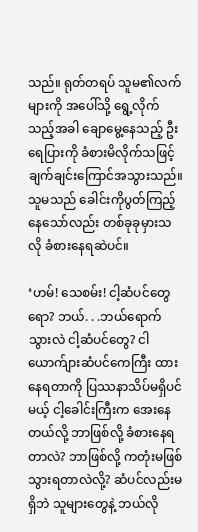သည်။ ရုတ်တရပ် သူမ၏လက်များကို အပေါ်သို့ ရွေ့လိုက်သည့်အခါ ချောမွေ့နေသည့် ဦးရေပြားကို ခံစားမိလိုက်သဖြင့် ချက်ချင်းကြောင်အသွားသည်။ သူမသည် ခေါင်းကိုပွတ်ကြည့်နေသော်လည်း တစ်ခုခုမှားသလို ခံစားနေရဆဲပင်။

‘ဟမ်! သေစမ်း! ငါ့ဆံပင်တွေရော? ဘယ်. . .ဘယ်ရောက်သွားလဲ ငါ့ဆံပင်တွေ? ငါယောက်ျားဆံပင်ကေကြီး ထားနေရတာကို ပြဿနာသိပ်မရှိပင်မယ့် ငါ့ခေါင်းကြီးက အေးနေတယ်လို့ ဘာဖြစ်လို့ ခံစားနေရတာလဲ? ဘာဖြစ်လို့ ကတုံးမဖြစ်သွားရတာလဲလို့? ဆံပင်လည်းမရှိဘဲ သူများတွေနဲ့ ဘယ်လို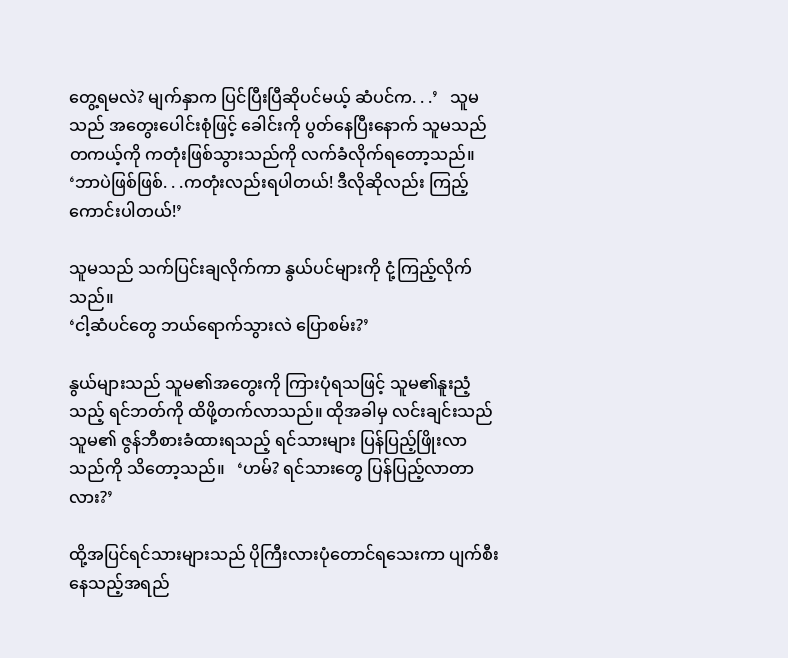တွေ့ရမလဲ? မျက်နှာက ပြင်ပြီးပြီဆိုပင်မယ့် ဆံပင်က. . .’   သူမသည် အတွေးပေါင်းစုံဖြင့် ခေါင်းကို ပွတ်နေပြီးနောက် သူမသည် တကယ့်ကို ကတုံးဖြစ်သွားသည်ကို လက်ခံလိုက်ရတော့သည်။   ‘ဘာပဲဖြစ်ဖြစ်. . .ကတုံးလည်းရပါတယ်! ဒီလိုဆိုလည်း ကြည့်ကောင်းပါတယ်!’

သူမသည် သက်ပြင်းချလိုက်ကာ နွယ်ပင်များကို ငုံ့ကြည့်လိုက်သည်။
‘ငါ့ဆံပင်တွေ ဘယ်ရောက်သွားလဲ ပြောစမ်း?’

နွယ်များသည် သူမ၏အတွေးကို ကြားပုံရသဖြင့် သူမ၏နူးညံ့သည့် ရင်ဘတ်ကို ထိဖို့တက်လာသည်။ ထိုအခါမှ လင်းချင်းသည် သူမ၏ ဇွန်ဘီစားခံထားရသည့် ရင်သားများ ပြန်ပြည့်ဖြိုးလာသည်ကို သိတော့သည်။   ‘ဟမ်? ရင်သားတွေ ပြန်ပြည့်လာတာလား?’

ထို့အပြင်ရင်သားများသည် ပိုကြီးလားပုံတောင်ရသေးကာ ပျက်စီးနေသည့်အရည်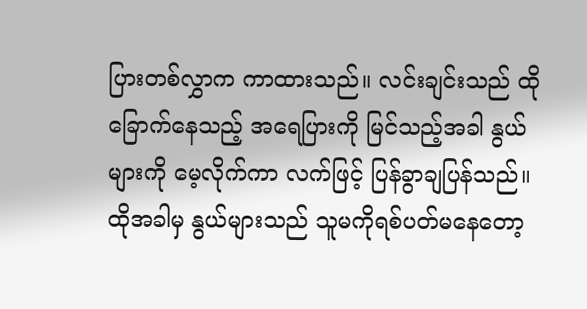ပြားတစ်လွှာက ကာထားသည်။ လင်းချင်းသည် ထိုခြောက်နေသည့် အရေပြားကို မြင်သည့်အခါ နွယ်များကို မေ့လိုက်ကာ လက်ဖြင့် ပြန်ခွာချပြန်သည်။ ထိုအခါမှ နွယ်များသည် သူမကိုရစ်ပတ်မနေတော့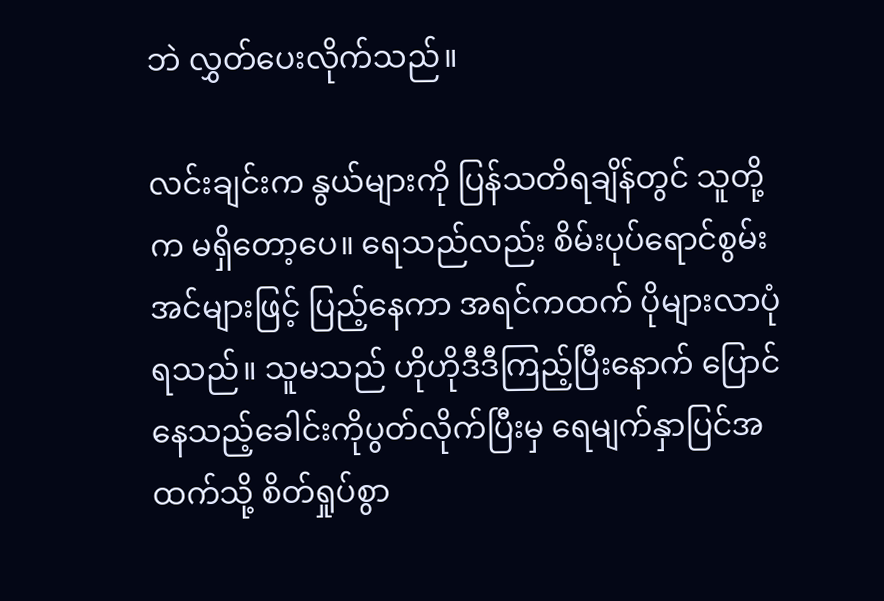ဘဲ လွှတ်ပေးလိုက်သည်။

လင်းချင်းက နွယ်များကို ပြန်သတိရချိန်တွင် သူတို့က မရှိတော့ပေ။ ရေသည်လည်း စိမ်းပုပ်ရောင်စွမ်းအင်များဖြင့် ပြည့်နေကာ အရင်ကထက် ပိုများလာပုံရသည်။ သူမသည် ဟိုဟိုဒီဒီကြည့်ပြီးနောက် ပြောင်နေသည့်ခေါင်းကိုပွတ်လိုက်ပြီးမှ ရေမျက်နှာပြင်အထက်သို့ စိတ်ရှုပ်စွာ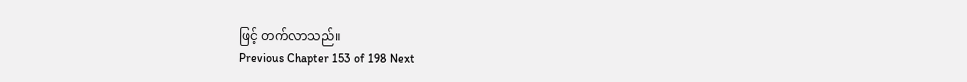ဖြင့် တက်လာသည်။
Previous Chapter 153 of 198 Next